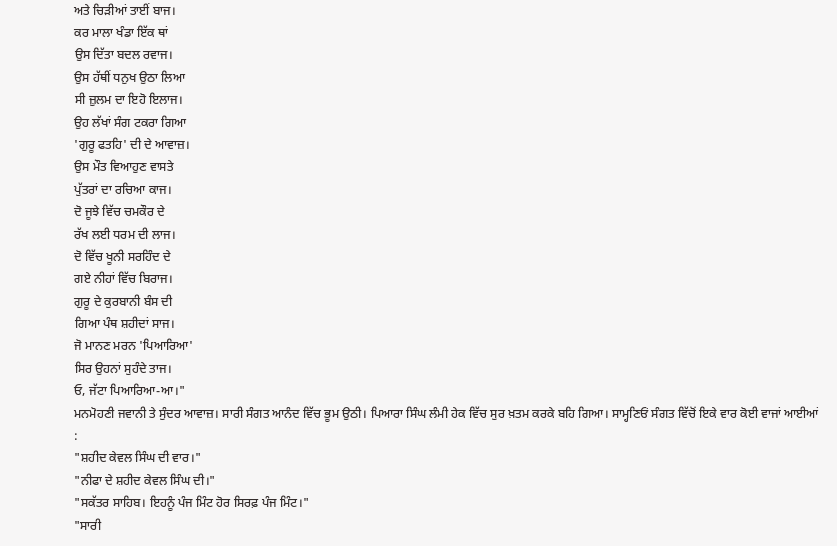ਅਤੇ ਚਿੜੀਆਂ ਤਾਈਂ ਬਾਜ।
ਕਰ ਮਾਲਾ ਖੰਡਾ ਇੱਕ ਥਾਂ
ਉਸ ਦਿੱਤਾ ਬਦਲ ਰਵਾਜ।
ਉਸ ਹੱਥੀਂ ਧਨੁਖ ਉਠਾ ਲਿਆ
ਸੀ ਜ਼ੁਲਮ ਦਾ ਇਹੋ ਇਲਾਜ।
ਉਹ ਲੱਖਾਂ ਸੰਗ ਟਕਰਾ ਗਿਆ
'ਗੁਰੂ ਫਤਹਿ' ਦੀ ਦੇ ਆਵਾਜ਼।
ਉਸ ਮੌਤ ਵਿਆਹੁਣ ਵਾਸਤੇ
ਪੁੱਤਰਾਂ ਦਾ ਰਚਿਆ ਕਾਜ।
ਦੋ ਜੂਝੇ ਵਿੱਚ ਚਮਕੌਰ ਦੇ
ਰੱਖ ਲਈ ਧਰਮ ਦੀ ਲਾਜ।
ਦੋ ਵਿੱਚ ਖੂਨੀ ਸਰਹਿੰਦ ਦੇ
ਗਏ ਨੀਹਾਂ ਵਿੱਚ ਬਿਰਾਜ।
ਗੁਰੂ ਦੇ ਕੁਰਬਾਨੀ ਬੰਸ ਦੀ
ਗਿਆ ਪੰਥ ਸ਼ਹੀਦਾਂ ਸਾਜ।
ਜੋ ਮਾਨਣ ਮਰਨ 'ਪਿਆਰਿਆ'
ਸਿਰ ਉਹਨਾਂ ਸੁਹੰਦੇ ਤਾਜ।
ਓ, ਜੱਟਾ ਪਿਆਰਿਆ-ਆ।"
ਮਨਮੋਹਣੀ ਜਵਾਨੀ ਤੇ ਸੁੰਦਰ ਆਵਾਜ਼। ਸਾਰੀ ਸੰਗਤ ਆਨੰਦ ਵਿੱਚ ਭੂਮ ਉਠੀ। ਪਿਆਰਾ ਸਿੰਘ ਲੰਮੀ ਹੇਕ ਵਿੱਚ ਸੁਰ ਖ਼ਤਮ ਕਰਕੇ ਬਹਿ ਗਿਆ। ਸਾਮ੍ਹਣਿਓਂ ਸੰਗਤ ਵਿੱਚੋਂ ਇਕੇ ਵਾਰ ਕੋਈ ਵਾਜਾਂ ਆਈਆਂ :
"ਸ਼ਹੀਦ ਕੇਵਲ ਸਿੰਘ ਦੀ ਵਾਰ।"
"ਨੀਫਾ ਦੇ ਸ਼ਹੀਦ ਕੇਵਲ ਸਿੰਘ ਦੀ।"
"ਸਕੱਤਰ ਸਾਹਿਬ। ਇਹਨੂੰ ਪੰਜ ਮਿੰਟ ਹੋਰ ਸਿਰਫ਼ ਪੰਜ ਮਿੰਟ।"
"ਸਾਰੀ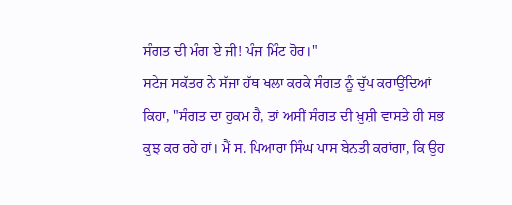ਸੰਗਤ ਦੀ ਮੰਗ ਏ ਜੀ! ਪੰਜ ਮਿੰਟ ਹੋਰ।"
ਸਟੇਜ ਸਕੱਤਰ ਨੇ ਸੱਜਾ ਹੱਥ ਖਲਾ ਕਰਕੇ ਸੰਗਤ ਨੂੰ ਚੁੱਪ ਕਰਾਉਂਦਿਆਂ ਕਿਹਾ, "ਸੰਗਤ ਦਾ ਹੁਕਮ ਹੈ, ਤਾਂ ਅਸੀਂ ਸੰਗਤ ਦੀ ਖ਼ੁਸ਼ੀ ਵਾਸਤੇ ਹੀ ਸਭ ਕੁਝ ਕਰ ਰਹੇ ਹਾਂ। ਮੈਂ ਸ. ਪਿਆਰਾ ਸਿੰਘ ਪਾਸ ਬੇਨਤੀ ਕਰਾਂਗਾ, ਕਿ ਉਹ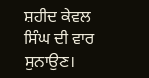ਸ਼ਹੀਦ ਕੇਵਲ ਸਿੰਘ ਦੀ ਵਾਰ ਸੁਨਾਉਣ।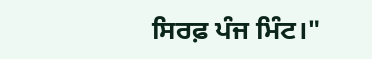ਸਿਰਫ਼ ਪੰਜ ਮਿੰਟ।"